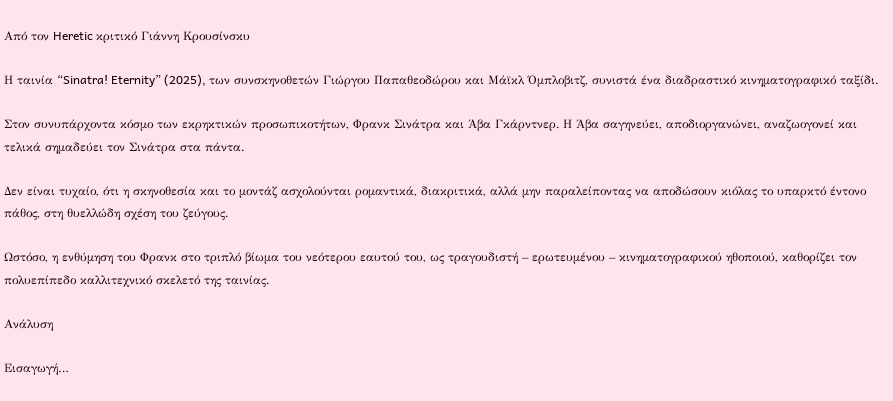Από τον Heretic κριτικό Γιάννη Κρουσίνσκυ

Η ταινία “Sinatra! Eternity” (2025), των συνσκηνοθετών Γιώργου Παπαθεοδώρου και Μάϊκλ Όμπλοβιτζ, συνιστά ένα διαδραστικό κινηματογραφικό ταξίδι.

Στον συνυπάρχοντα κόσμο των εκρηκτικών προσωπικοτήτων, Φρανκ Σινάτρα και Άβα Γκάρντνερ. Η Άβα σαγηνεύει, αποδιοργανώνει, αναζωογονεί και τελικά σημαδεύει τον Σινάτρα στα πάντα.

Δεν είναι τυχαίο, ότι η σκηνοθεσία και το μοντάζ ασχολούνται ρομαντικά, διακριτικά, αλλά μην παραλείποντας να αποδώσουν κιόλας το υπαρκτό έντονο πάθος, στη θυελλώδη σχέση του ζεύγους.

Ωστόσο, η ενθύμηση του Φρανκ στο τριπλό βίωμα του νεότερου εαυτού του, ως τραγουδιστή – ερωτευμένου – κινηματογραφικού ηθοποιού, καθορίζει τον πολυεπίπεδο καλλιτεχνικό σκελετό της ταινίας.

Ανάλυση

Εισαγωγή…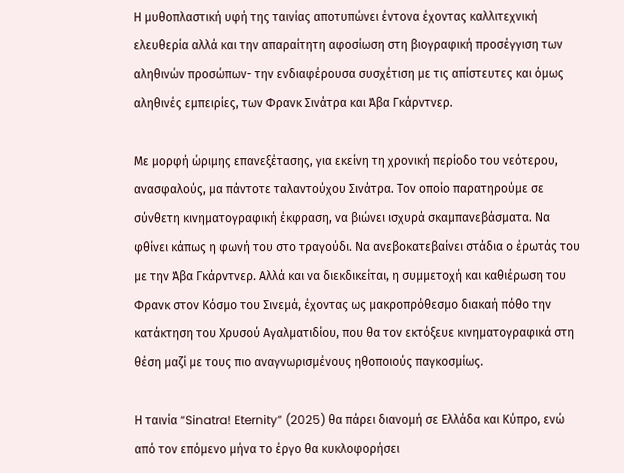Η μυθοπλαστική υφή της ταινίας αποτυπώνει έντονα έχοντας καλλιτεχνική ελευθερία αλλά και την απαραίτητη αφοσίωση στη βιογραφική προσέγγιση των αληθινών προσώπων- την ενδιαφέρουσα συσχέτιση με τις απίστευτες και όμως αληθινές εμπειρίες, των Φρανκ Σινάτρα και Άβα Γκάρντνερ.

Με μορφή ώριμης επανεξέτασης, για εκείνη τη χρονική περίοδο του νεότερου, ανασφαλούς, μα πάντοτε ταλαντούχου Σινάτρα. Τον οποίο παρατηρούμε σε σύνθετη κινηματογραφική έκφραση, να βιώνει ισχυρά σκαμπανεβάσματα. Να φθίνει κάπως η φωνή του στο τραγούδι. Να ανεβοκατεβαίνει στάδια ο έρωτάς του με την Άβα Γκάρντνερ. Αλλά και να διεκδικείται, η συμμετοχή και καθιέρωση του Φρανκ στον Κόσμο του Σινεμά, έχοντας ως μακροπρόθεσμο διακαή πόθο την κατάκτηση του Χρυσού Αγαλματιδίου, που θα τον εκτόξευε κινηματογραφικά στη θέση μαζί με τους πιο αναγνωρισμένους ηθοποιούς παγκοσμίως.

Η ταινία “Sinatra! Eternity” (2025) θα πάρει διανομή σε Ελλάδα και Κύπρο, ενώ από τον επόμενο μήνα το έργο θα κυκλοφορήσει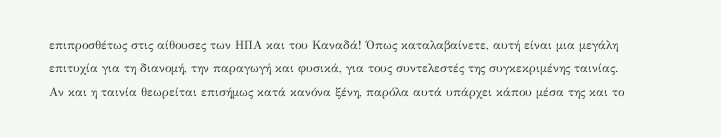επιπροσθέτως στις αίθουσες των ΗΠΑ και του Καναδά! Όπως καταλαβαίνετε, αυτή είναι μια μεγάλη επιτυχία για τη διανομή, την παραγωγή και φυσικά, για τους συντελεστές της συγκεκριμένης ταινίας. Αν και η ταινία θεωρείται επισήμως κατά κανόνα ξένη, παρόλα αυτά υπάρχει κάπου μέσα της και το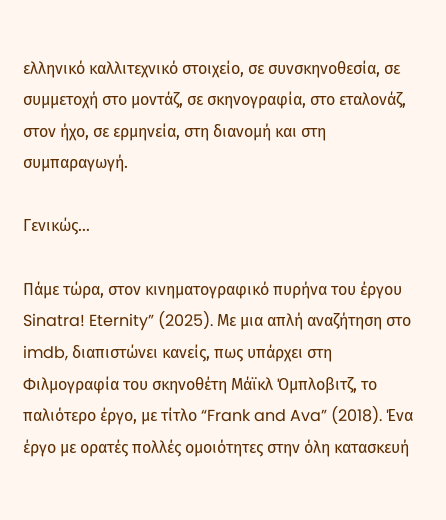ελληνικό καλλιτεχνικό στοιχείο, σε συνσκηνοθεσία, σε συμμετοχή στο μοντάζ, σε σκηνογραφία, στο εταλονάζ, στον ήχο, σε ερμηνεία, στη διανομή και στη συμπαραγωγή.

Γενικώς…

Πάμε τώρα, στον κινηματογραφικό πυρήνα του έργου Sinatra! Eternity” (2025). Με μια απλή αναζήτηση στο imdb, διαπιστώνει κανείς, πως υπάρχει στη Φιλμογραφία του σκηνοθέτη Μάϊκλ Όμπλοβιτζ, το παλιότερο έργο, με τίτλο “Frank and Ava” (2018). Ένα έργο με ορατές πολλές ομοιότητες στην όλη κατασκευή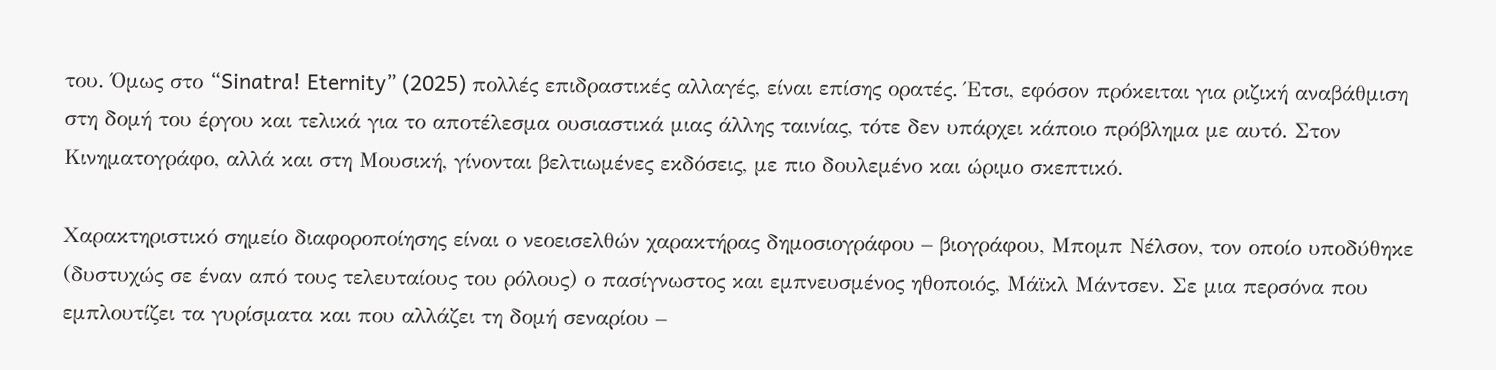του. Όμως στο “Sinatra! Eternity” (2025) πολλές επιδραστικές αλλαγές, είναι επίσης ορατές. Έτσι, εφόσον πρόκειται για ριζική αναβάθμιση στη δομή του έργου και τελικά για το αποτέλεσμα ουσιαστικά μιας άλλης ταινίας, τότε δεν υπάρχει κάποιο πρόβλημα με αυτό. Στον Κινηματογράφο, αλλά και στη Μουσική, γίνονται βελτιωμένες εκδόσεις, με πιο δουλεμένο και ώριμο σκεπτικό.

Χαρακτηριστικό σημείο διαφοροποίησης είναι ο νεοεισελθών χαρακτήρας δημοσιογράφου – βιογράφου, Μπομπ Νέλσον, τον οποίο υποδύθηκε (δυστυχώς σε έναν από τους τελευταίους του ρόλους) ο πασίγνωστος και εμπνευσμένος ηθοποιός, Μάϊκλ Μάντσεν. Σε μια περσόνα που εμπλουτίζει τα γυρίσματα και που αλλάζει τη δομή σεναρίου –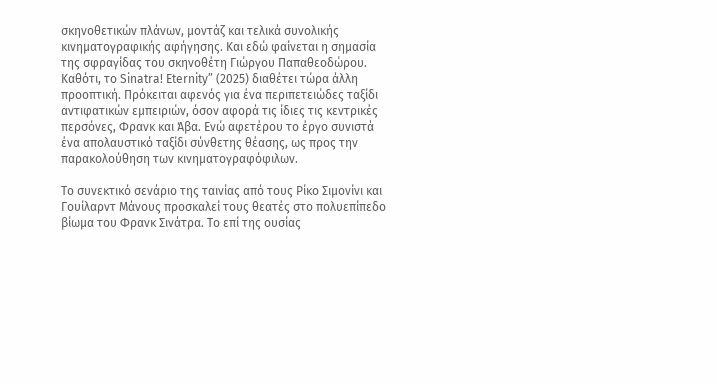σκηνοθετικών πλάνων, μοντάζ και τελικά συνολικής κινηματογραφικής αφήγησης. Και εδώ φαίνεται η σημασία της σφραγίδας του σκηνοθέτη Γιώργου Παπαθεοδώρου. Καθότι, το Sinatra! Eternity” (2025) διαθέτει τώρα άλλη προοπτική. Πρόκειται αφενός για ένα περιπετειώδες ταξίδι αντιφατικών εμπειριών, όσον αφορά τις ίδιες τις κεντρικές περσόνες, Φρανκ και Άβα. Ενώ αφετέρου το έργο συνιστά ένα απολαυστικό ταξίδι σύνθετης θέασης, ως προς την παρακολούθηση των κινηματογραφόφιλων.

Το συνεκτικό σενάριο της ταινίας από τους Ρίκο Σιμονίνι και Γουίλαρντ Μάνους προσκαλεί τους θεατές στο πολυεπίπεδο βίωμα του Φρανκ Σινάτρα. Το επί της ουσίας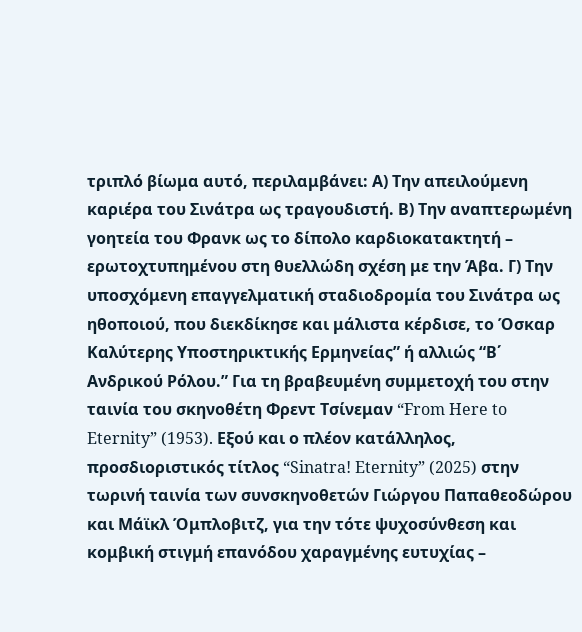τριπλό βίωμα αυτό, περιλαμβάνει: Α) Την απειλούμενη καριέρα του Σινάτρα ως τραγουδιστή. Β) Την αναπτερωμένη γοητεία του Φρανκ ως το δίπολο καρδιοκατακτητή – ερωτοχτυπημένου στη θυελλώδη σχέση με την Άβα. Γ) Την υποσχόμενη επαγγελματική σταδιοδρομία του Σινάτρα ως ηθοποιού, που διεκδίκησε και μάλιστα κέρδισε, το Όσκαρ Καλύτερης Υποστηρικτικής Ερμηνείας” ή αλλιώς “Β΄ Ανδρικού Ρόλου.” Για τη βραβευμένη συμμετοχή του στην ταινία του σκηνοθέτη Φρεντ Τσίνεμαν “From Here to Eternity” (1953). Εξού και ο πλέον κατάλληλος, προσδιοριστικός τίτλος “Sinatra! Eternity” (2025) στην τωρινή ταινία των συνσκηνοθετών Γιώργου Παπαθεοδώρου και Μάϊκλ Όμπλοβιτζ, για την τότε ψυχοσύνθεση και κομβική στιγμή επανόδου χαραγμένης ευτυχίας –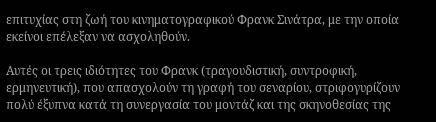επιτυχίας στη ζωή του κινηματογραφικού Φρανκ Σινάτρα, με την οποία εκείνοι επέλεξαν να ασχοληθούν.

Αυτές οι τρεις ιδιότητες του Φρανκ (τραγουδιστική, συντροφική, ερμηνευτική), που απασχολούν τη γραφή του σεναρίου, στριφογυρίζουν πολύ έξυπνα κατά τη συνεργασία του μοντάζ και της σκηνοθεσίας της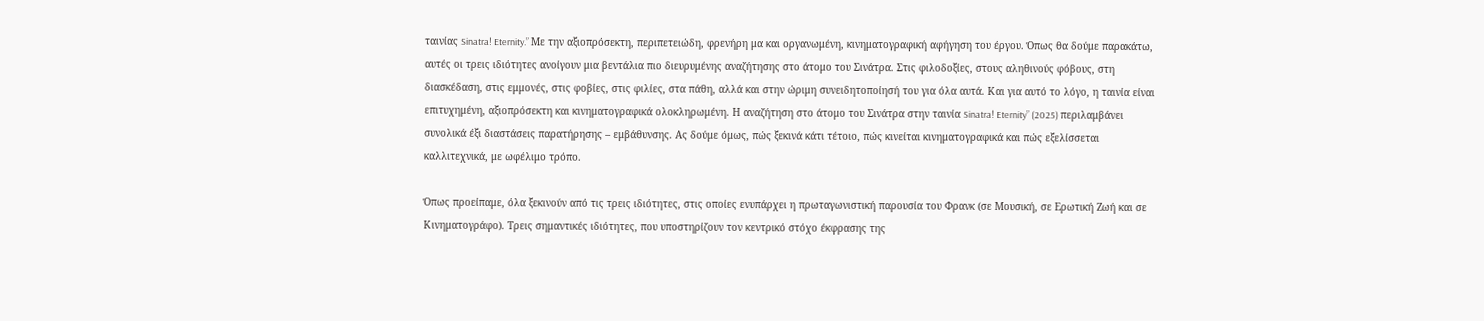ταινίας Sinatra! Eternity.” Με την αξιοπρόσεκτη, περιπετειώδη, φρενήρη μα και οργανωμένη, κινηματογραφική αφήγηση του έργου. Όπως θα δούμε παρακάτω, αυτές οι τρεις ιδιότητες ανοίγουν μια βεντάλια πιο διευρυμένης αναζήτησης στο άτομο του Σινάτρα. Στις φιλοδοξίες, στους αληθινούς φόβους, στη διασκέδαση, στις εμμονές, στις φοβίες, στις φιλίες, στα πάθη, αλλά και στην ώριμη συνειδητοποίησή του για όλα αυτά. Και για αυτό το λόγο, η ταινία είναι επιτυχημένη, αξιοπρόσεκτη και κινηματογραφικά ολοκληρωμένη. Η αναζήτηση στο άτομο του Σινάτρα στην ταινία Sinatra! Eternity” (2025) περιλαμβάνει συνολικά έξι διαστάσεις παρατήρησης – εμβάθυνσης. Ας δούμε όμως, πώς ξεκινά κάτι τέτοιο, πώς κινείται κινηματογραφικά και πώς εξελίσσεται καλλιτεχνικά, με ωφέλιμο τρόπο.

Όπως προείπαμε, όλα ξεκινούν από τις τρεις ιδιότητες, στις οποίες ενυπάρχει η πρωταγωνιστική παρουσία του Φρανκ (σε Μουσική, σε Ερωτική Ζωή και σε Κινηματογράφο). Τρεις σημαντικές ιδιότητες, που υποστηρίζουν τον κεντρικό στόχο έκφρασης της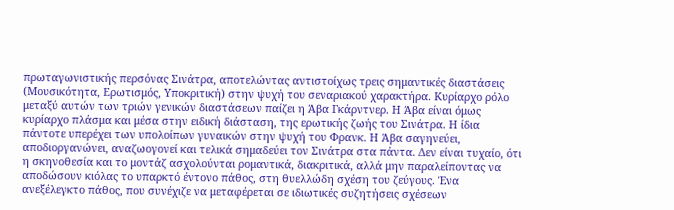πρωταγωνιστικής περσόνας Σινάτρα, αποτελώντας αντιστοίχως τρεις σημαντικές διαστάσεις (Μουσικότητα, Ερωτισμός, Υποκριτική) στην ψυχή του σεναριακού χαρακτήρα. Κυρίαρχο ρόλο μεταξύ αυτών των τριών γενικών διαστάσεων παίζει η Άβα Γκάρντνερ. Η Άβα είναι όμως κυρίαρχο πλάσμα και μέσα στην ειδική διάσταση, της ερωτικής ζωής του Σινάτρα. Η ίδια πάντοτε υπερέχει των υπολοίπων γυναικών στην ψυχή του Φρανκ. Η Άβα σαγηνεύει, αποδιοργανώνει, αναζωογονεί και τελικά σημαδεύει τον Σινάτρα στα πάντα. Δεν είναι τυχαίο, ότι η σκηνοθεσία και το μοντάζ ασχολούνται ρομαντικά, διακριτικά, αλλά μην παραλείποντας να αποδώσουν κιόλας το υπαρκτό έντονο πάθος, στη θυελλώδη σχέση του ζεύγους. Ένα ανεξέλεγκτο πάθος, που συνέχιζε να μεταφέρεται σε ιδιωτικές συζητήσεις σχέσεων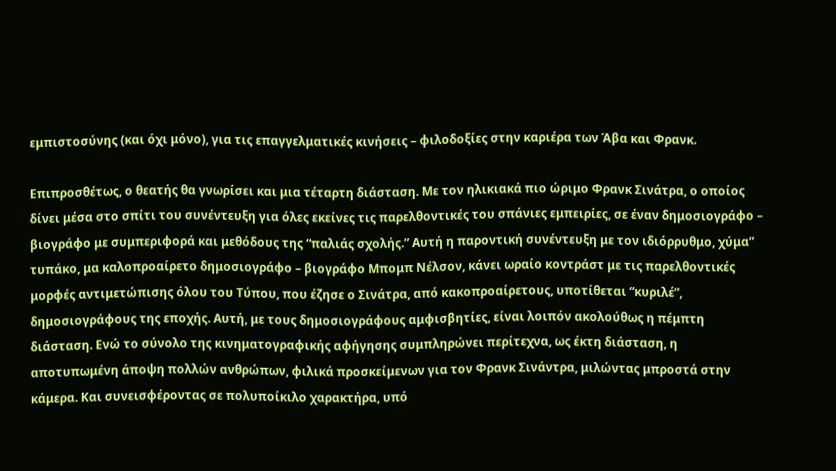εμπιστοσύνης (και όχι μόνο), για τις επαγγελματικές κινήσεις – φιλοδοξίες στην καριέρα των Άβα και Φρανκ.

Επιπροσθέτως, ο θεατής θα γνωρίσει και μια τέταρτη διάσταση. Με τον ηλικιακά πιο ώριμο Φρανκ Σινάτρα, ο οποίος δίνει μέσα στο σπίτι του συνέντευξη για όλες εκείνες τις παρελθοντικές του σπάνιες εμπειρίες, σε έναν δημοσιογράφο – βιογράφο με συμπεριφορά και μεθόδους της “παλιάς σχολής.” Αυτή η παροντική συνέντευξη με τον ιδιόρρυθμο, χύμα” τυπάκο, μα καλοπροαίρετο δημοσιογράφο – βιογράφο Μπομπ Νέλσον, κάνει ωραίο κοντράστ με τις παρελθοντικές μορφές αντιμετώπισης όλου του Τύπου, που έζησε ο Σινάτρα, από κακοπροαίρετους, υποτίθεται “κυριλέ”, δημοσιογράφους της εποχής. Αυτή, με τους δημοσιογράφους αμφισβητίες, είναι λοιπόν ακολούθως η πέμπτη διάσταση. Ενώ το σύνολο της κινηματογραφικής αφήγησης συμπληρώνει περίτεχνα, ως έκτη διάσταση, η αποτυπωμένη άποψη πολλών ανθρώπων, φιλικά προσκείμενων για τον Φρανκ Σινάντρα, μιλώντας μπροστά στην κάμερα. Και συνεισφέροντας σε πολυποίκιλο χαρακτήρα, υπό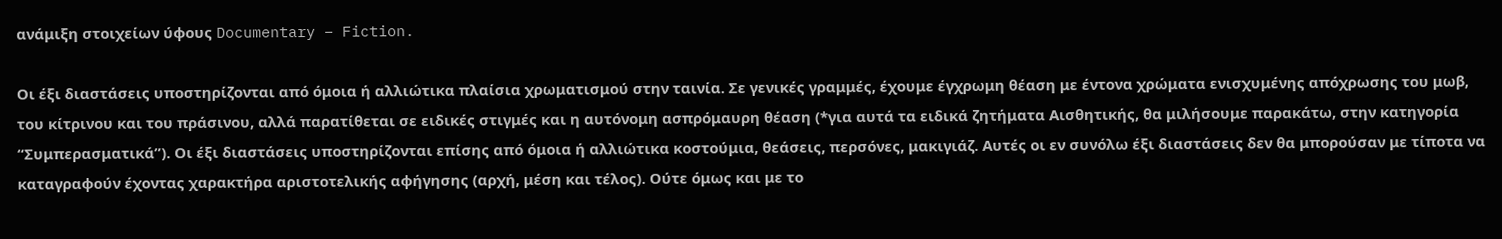ανάμιξη στοιχείων ύφους Documentary – Fiction.

Οι έξι διαστάσεις υποστηρίζονται από όμοια ή αλλιώτικα πλαίσια χρωματισμού στην ταινία. Σε γενικές γραμμές, έχουμε έγχρωμη θέαση με έντονα χρώματα ενισχυμένης απόχρωσης του μωβ, του κίτρινου και του πράσινου, αλλά παρατίθεται σε ειδικές στιγμές και η αυτόνομη ασπρόμαυρη θέαση (*για αυτά τα ειδικά ζητήματα Αισθητικής, θα μιλήσουμε παρακάτω, στην κατηγορία “Συμπερασματικά”). Οι έξι διαστάσεις υποστηρίζονται επίσης από όμοια ή αλλιώτικα κοστούμια, θεάσεις, περσόνες, μακιγιάζ. Αυτές οι εν συνόλω έξι διαστάσεις δεν θα μπορούσαν με τίποτα να καταγραφούν έχοντας χαρακτήρα αριστοτελικής αφήγησης (αρχή, μέση και τέλος). Ούτε όμως και με το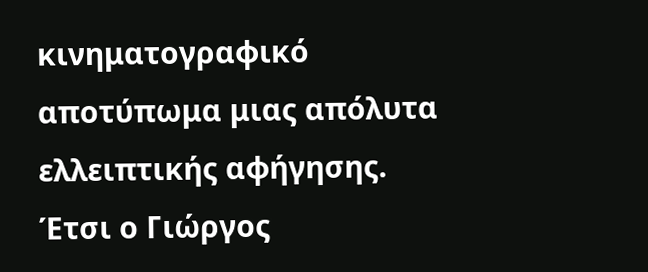κινηματογραφικό αποτύπωμα μιας απόλυτα ελλειπτικής αφήγησης. Έτσι ο Γιώργος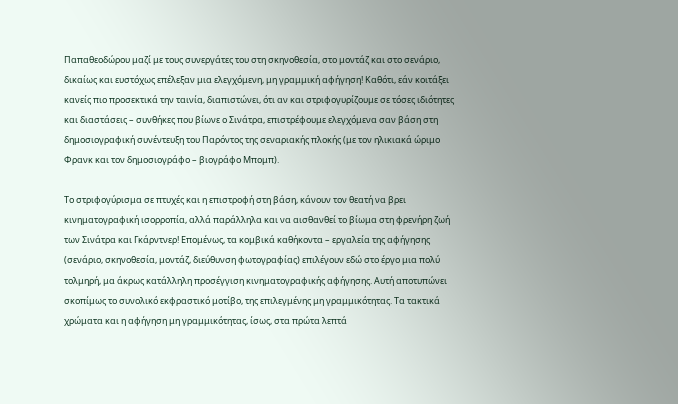Παπαθεοδώρου μαζί με τους συνεργάτες του στη σκηνοθεσία, στο μοντάζ και στο σενάριο, δικαίως και ευστόχως επέλεξαν μια ελεγχόμενη, μη γραμμική αφήγηση! Καθότι, εάν κοιτάξει κανείς πιο προσεκτικά την ταινία, διαπιστώνει, ότι αν και στριφογυρίζουμε σε τόσες ιδιότητες και διαστάσεις – συνθήκες που βίωνε ο Σινάτρα, επιστρέφουμε ελεγχόμενα σαν βάση στη δημοσιογραφική συνέντευξη του Παρόντος της σεναριακής πλοκής (με τον ηλικιακά ώριμο Φρανκ και τον δημοσιογράφο – βιογράφο Μπομπ).

Το στριφογύρισμα σε πτυχές και η επιστροφή στη βάση, κάνουν τον θεατή να βρει κινηματογραφική ισορροπία, αλλά παράλληλα και να αισθανθεί το βίωμα στη φρενήρη ζωή των Σινάτρα και Γκάρντνερ! Επομένως, τα κομβικά καθήκοντα – εργαλεία της αφήγησης (σενάριο, σκηνοθεσία, μοντάζ, διεύθυνση φωτογραφίας) επιλέγουν εδώ στο έργο μια πολύ τολμηρή, μα άκρως κατάλληλη προσέγγιση κινηματογραφικής αφήγησης. Αυτή αποτυπώνει σκοπίμως το συνολικό εκφραστικό μοτίβο, της επιλεγμένης μη γραμμικότητας. Τα τακτικά χρώματα και η αφήγηση μη γραμμικότητας, ίσως, στα πρώτα λεπτά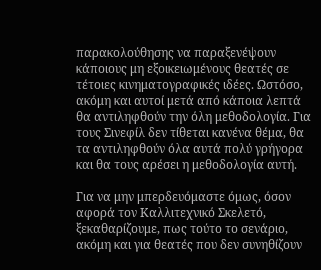παρακολούθησης να παραξενέψουν κάποιους μη εξοικειωμένους θεατές σε τέτοιες κινηματογραφικές ιδέες. Ωστόσο, ακόμη και αυτοί μετά από κάποια λεπτά θα αντιληφθούν την όλη μεθοδολογία. Για τους Σινεφίλ δεν τίθεται κανένα θέμα, θα τα αντιληφθούν όλα αυτά πολύ γρήγορα και θα τους αρέσει η μεθοδολογία αυτή.

Για να μην μπερδευόμαστε όμως, όσον αφορά τον Καλλιτεχνικό Σκελετό, ξεκαθαρίζουμε, πως τούτο το σενάριο, ακόμη και για θεατές που δεν συνηθίζουν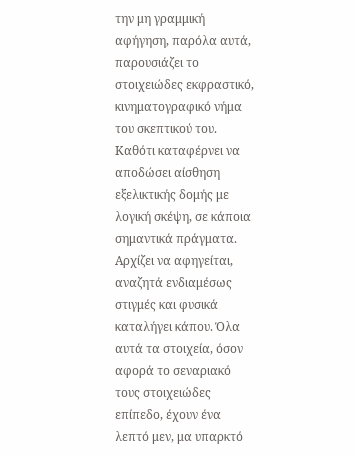την μη γραμμική αφήγηση, παρόλα αυτά, παρουσιάζει το στοιχειώδες εκφραστικό, κινηματογραφικό νήμα του σκεπτικού του. Καθότι καταφέρνει να αποδώσει αίσθηση εξελικτικής δομής με λογική σκέψη, σε κάποια σημαντικά πράγματα. Αρχίζει να αφηγείται, αναζητά ενδιαμέσως στιγμές και φυσικά καταλήγει κάπου. Όλα αυτά τα στοιχεία, όσον αφορά το σεναριακό τους στοιχειώδες επίπεδο, έχουν ένα λεπτό μεν, μα υπαρκτό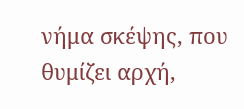νήμα σκέψης, που θυμίζει αρχή,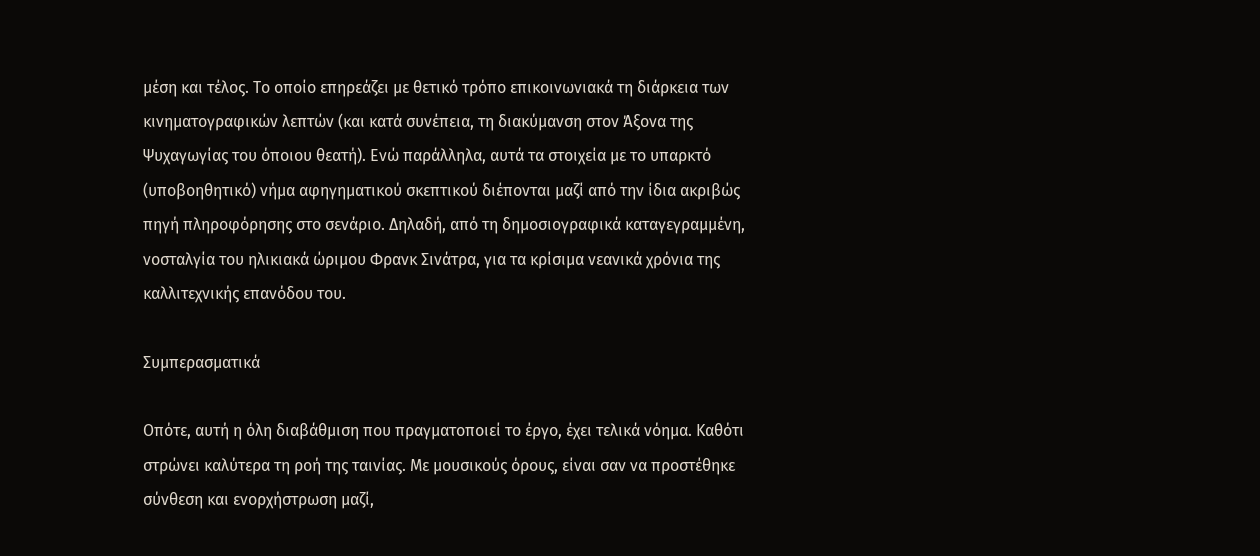μέση και τέλος. Το οποίο επηρεάζει με θετικό τρόπο επικοινωνιακά τη διάρκεια των κινηματογραφικών λεπτών (και κατά συνέπεια, τη διακύμανση στον Άξονα της Ψυχαγωγίας του όποιου θεατή). Ενώ παράλληλα, αυτά τα στοιχεία με το υπαρκτό (υποβοηθητικό) νήμα αφηγηματικού σκεπτικού διέπονται μαζί από την ίδια ακριβώς πηγή πληροφόρησης στο σενάριο. Δηλαδή, από τη δημοσιογραφικά καταγεγραμμένη, νοσταλγία του ηλικιακά ώριμου Φρανκ Σινάτρα, για τα κρίσιμα νεανικά χρόνια της καλλιτεχνικής επανόδου του.

Συμπερασματικά

Οπότε, αυτή η όλη διαβάθμιση που πραγματοποιεί το έργο, έχει τελικά νόημα. Καθότι στρώνει καλύτερα τη ροή της ταινίας. Με μουσικούς όρους, είναι σαν να προστέθηκε σύνθεση και ενορχήστρωση μαζί,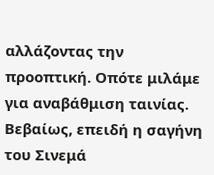αλλάζοντας την προοπτική. Οπότε μιλάμε για αναβάθμιση ταινίας. Βεβαίως, επειδή η σαγήνη του Σινεμά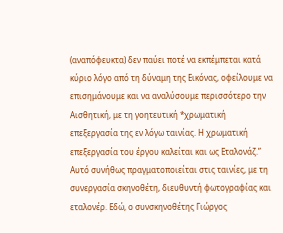(αναπόφευκτα) δεν παύει ποτέ να εκπέμπεται κατά κύριο λόγο από τη δύναμη της Εικόνας, οφείλουμε να επισημάνουμε και να αναλύσουμε περισσότερο την Αισθητική, με τη γοητευτική *χρωματική επεξεργασία της εν λόγω ταινίας. Η χρωματική επεξεργασία του έργου καλείται και ως Εταλονάζ.” Αυτό συνήθως πραγματοποιείται στις ταινίες, με τη συνεργασία σκηνοθέτη, διευθυντή φωτογραφίας και εταλονέρ. Εδώ, ο συνσκηνοθέτης Γιώργος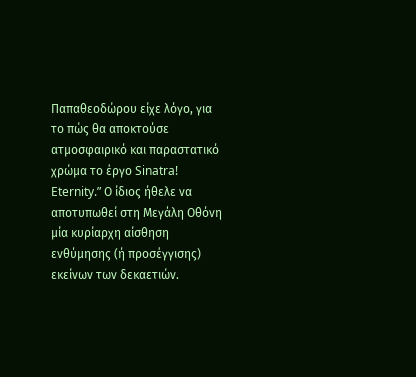Παπαθεοδώρου είχε λόγο, για το πώς θα αποκτούσε ατμοσφαιρικό και παραστατικό χρώμα το έργο Sinatra! Eternity.” Ο ίδιος ήθελε να αποτυπωθεί στη Μεγάλη Οθόνη μία κυρίαρχη αίσθηση ενθύμησης (ή προσέγγισης) εκείνων των δεκαετιών.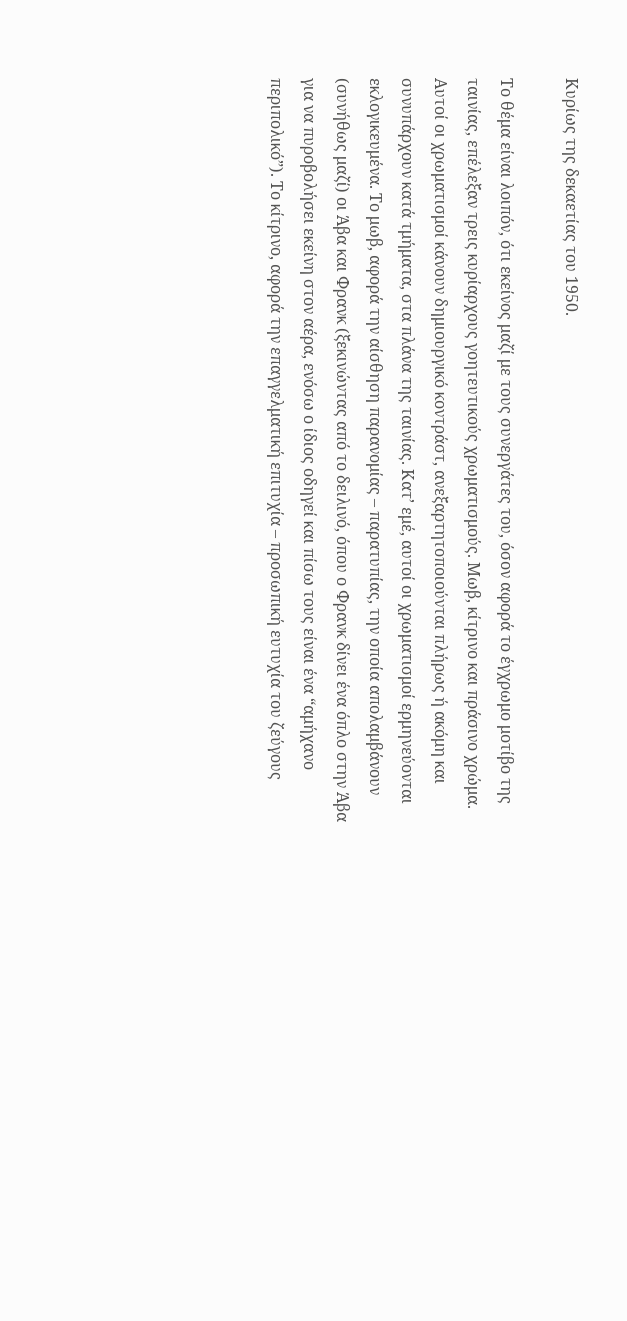Κυρίως της δεκαετίας του 1950.

Το θέμα είναι λοιπόν, ότι εκείνος μαζί με τους συνεργάτες του, όσον αφορά το έγχρωμο μοτίβο της ταινίας, επέλεξαν τρεις κυρίαρχους γοητευτικούς χρωματισμούς. Μωβ, κίτρινο και πράσινο χρώμα. Αυτοί οι χρωματισμοί κάνουν δημιουργικό κοντράστ, ανεξαρτητοποιούνται πλήρως ή ακόμη και συνυπάρχουν κατά τμήματα, στα πλάνα της ταινίας. Κατ’ εμέ, αυτοί οι χρωματισμοί ερμηνεύονται εκλογικευμένα. Το μωβ, αφορά την αίσθηση παρανομίας – παρατυπίας, την οποία απολαμβάνουν (συνήθως μαζί) οι Άβα και Φρανκ (ξεκινώντας από το δειλινό, όπου ο Φρανκ δίνει ένα όπλο στην Άβα για να πυροβολήσει εκείνη στον αέρα, ενόσω ο ίδιος οδηγεί και πίσω τους είναι ένα “αμήχανο περιπολικό”). Το κίτρινο, αφορά την επαγγελματική επιτυχία – προσωπική ευτυχία του ζεύγους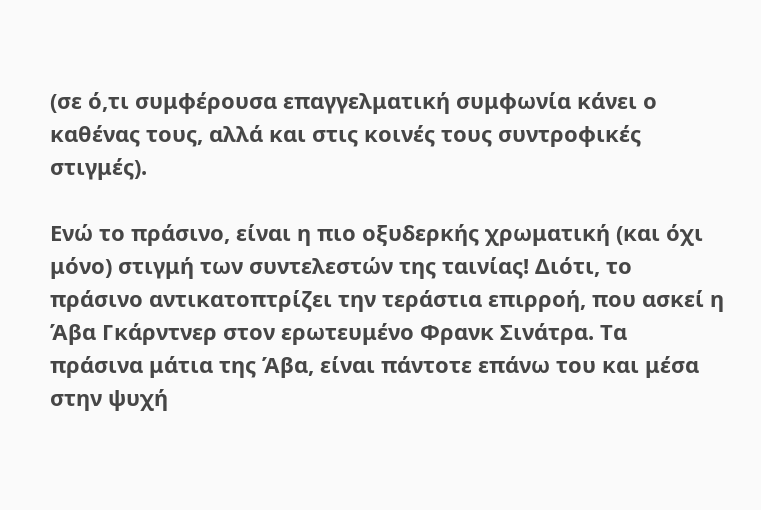(σε ό,τι συμφέρουσα επαγγελματική συμφωνία κάνει ο καθένας τους, αλλά και στις κοινές τους συντροφικές στιγμές).

Ενώ το πράσινο, είναι η πιο οξυδερκής χρωματική (και όχι μόνο) στιγμή των συντελεστών της ταινίας! Διότι, το πράσινο αντικατοπτρίζει την τεράστια επιρροή, που ασκεί η Άβα Γκάρντνερ στον ερωτευμένο Φρανκ Σινάτρα. Τα πράσινα μάτια της Άβα, είναι πάντοτε επάνω του και μέσα στην ψυχή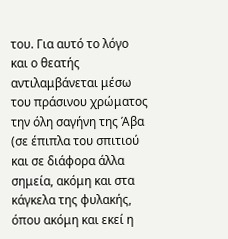του. Για αυτό το λόγο και ο θεατής αντιλαμβάνεται μέσω του πράσινου χρώματος την όλη σαγήνη της Άβα (σε έπιπλα του σπιτιού και σε διάφορα άλλα σημεία, ακόμη και στα κάγκελα της φυλακής, όπου ακόμη και εκεί η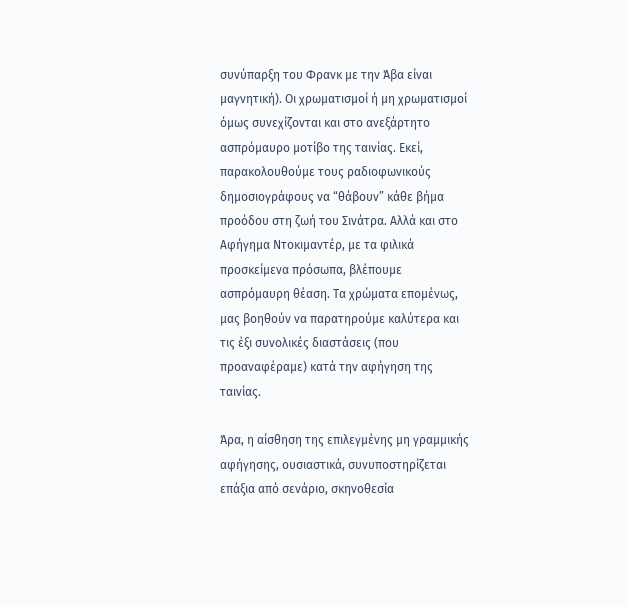συνύπαρξη του Φρανκ με την Άβα είναι μαγνητική). Οι χρωματισμοί ή μη χρωματισμοί όμως συνεχίζονται και στο ανεξάρτητο ασπρόμαυρο μοτίβο της ταινίας. Εκεί, παρακολουθούμε τους ραδιοφωνικούς δημοσιογράφους να “θάβουν” κάθε βήμα προόδου στη ζωή του Σινάτρα. Αλλά και στο Αφήγημα Ντοκιμαντέρ, με τα φιλικά προσκείμενα πρόσωπα, βλέπουμε ασπρόμαυρη θέαση. Τα χρώματα επομένως, μας βοηθούν να παρατηρούμε καλύτερα και τις έξι συνολικές διαστάσεις (που προαναφέραμε) κατά την αφήγηση της ταινίας.

Άρα, η αίσθηση της επιλεγμένης μη γραμμικής αφήγησης, ουσιαστικά, συνυποστηρίζεται επάξια από σενάριο, σκηνοθεσία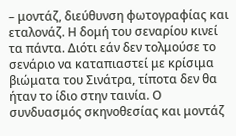– μοντάζ, διεύθυνση φωτογραφίας και εταλονάζ. Η δομή του σεναρίου κινεί τα πάντα. Διότι εάν δεν τολμούσε το σενάριο να καταπιαστεί με κρίσιμα βιώματα του Σινάτρα, τίποτα δεν θα ήταν το ίδιο στην ταινία. Ο συνδυασμός σκηνοθεσίας και μοντάζ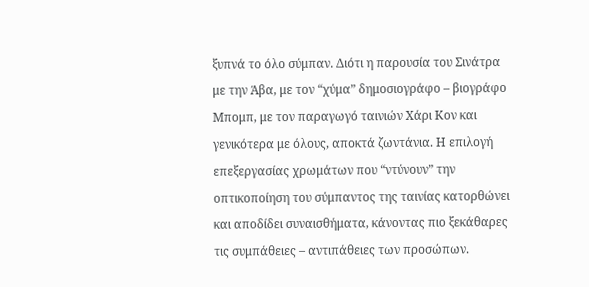ξυπνά το όλο σύμπαν. Διότι η παρουσία του Σινάτρα με την Άβα, με τον “χύμα” δημοσιογράφο – βιογράφο Μπομπ, με τον παραγωγό ταινιών Χάρι Κον και γενικότερα με όλους, αποκτά ζωντάνια. Η επιλογή επεξεργασίας χρωμάτων που “ντύνουν” την οπτικοποίηση του σύμπαντος της ταινίας κατορθώνει και αποδίδει συναισθήματα, κάνοντας πιο ξεκάθαρες τις συμπάθειες – αντιπάθειες των προσώπων.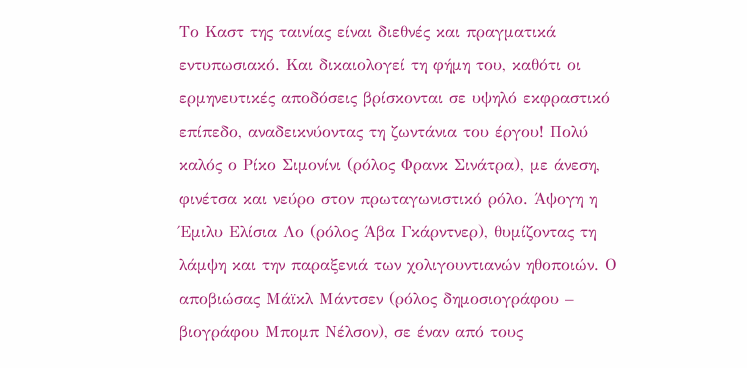Το Καστ της ταινίας είναι διεθνές και πραγματικά εντυπωσιακό. Και δικαιολογεί τη φήμη του, καθότι οι ερμηνευτικές αποδόσεις βρίσκονται σε υψηλό εκφραστικό επίπεδο, αναδεικνύοντας τη ζωντάνια του έργου! Πολύ καλός ο Ρίκο Σιμονίνι (ρόλος Φρανκ Σινάτρα), με άνεση, φινέτσα και νεύρο στον πρωταγωνιστικό ρόλο. Άψογη η Έμιλυ Ελίσια Λο (ρόλος Άβα Γκάρντνερ), θυμίζοντας τη λάμψη και την παραξενιά των χολιγουντιανών ηθοποιών. Ο αποβιώσας Μάϊκλ Μάντσεν (ρόλος δημοσιογράφου – βιογράφου Μπομπ Νέλσον), σε έναν από τους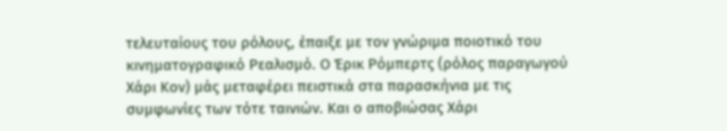τελευταίους του ρόλους, έπαιξε με τον γνώριμα ποιοτικό του κινηματογραφικό Ρεαλισμό. Ο Έρικ Ρόμπερτς (ρόλος παραγωγού Χάρι Κον) μάς μεταφέρει πειστικά στα παρασκήνια με τις συμφωνίες των τότε ταινιών. Και ο αποβιώσας Χάρι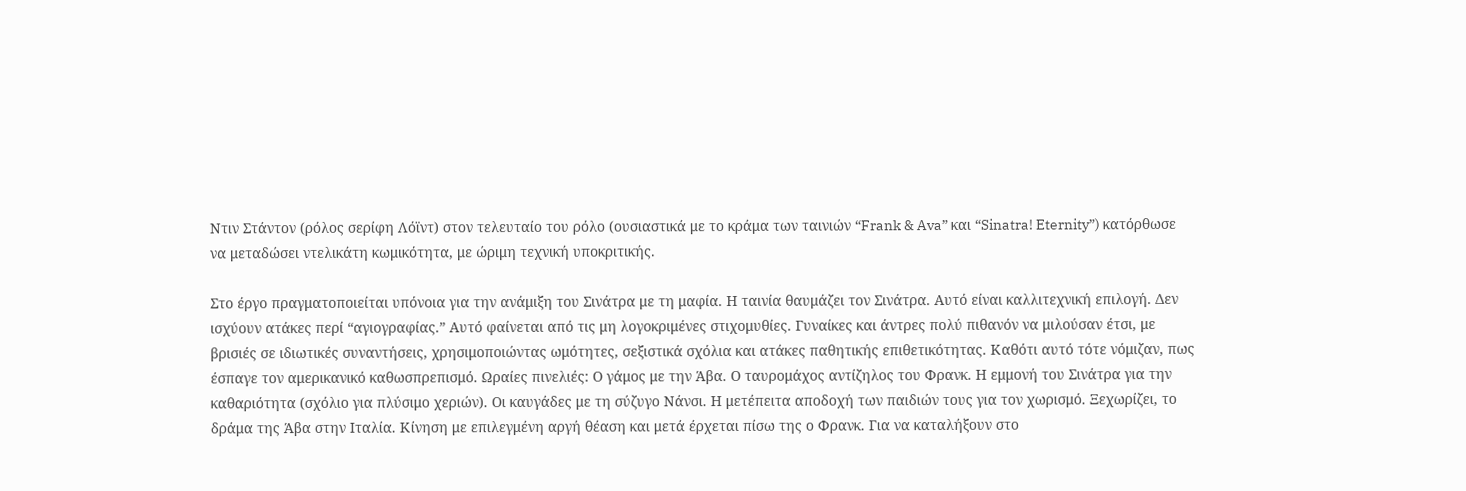Ντιν Στάντον (ρόλος σερίφη Λόϊντ) στον τελευταίο του ρόλο (ουσιαστικά με το κράμα των ταινιών “Frank & Ava” και “Sinatra! Eternity”) κατόρθωσε να μεταδώσει ντελικάτη κωμικότητα, με ώριμη τεχνική υποκριτικής.

Στο έργο πραγματοποιείται υπόνοια για την ανάμιξη του Σινάτρα με τη μαφία. Η ταινία θαυμάζει τον Σινάτρα. Αυτό είναι καλλιτεχνική επιλογή. Δεν ισχύουν ατάκες περί “αγιογραφίας.” Αυτό φαίνεται από τις μη λογοκριμένες στιχομυθίες. Γυναίκες και άντρες πολύ πιθανόν να μιλούσαν έτσι, με βρισιές σε ιδιωτικές συναντήσεις, χρησιμοποιώντας ωμότητες, σεξιστικά σχόλια και ατάκες παθητικής επιθετικότητας. Καθότι αυτό τότε νόμιζαν, πως έσπαγε τον αμερικανικό καθωσπρεπισμό. Ωραίες πινελιές: Ο γάμος με την Άβα. Ο ταυρομάχος αντίζηλος του Φρανκ. Η εμμονή του Σινάτρα για την καθαριότητα (σχόλιο για πλύσιμο χεριών). Οι καυγάδες με τη σύζυγο Νάνσι. Η μετέπειτα αποδοχή των παιδιών τους για τον χωρισμό. Ξεχωρίζει, το δράμα της Άβα στην Ιταλία. Κίνηση με επιλεγμένη αργή θέαση και μετά έρχεται πίσω της ο Φρανκ. Για να καταλήξουν στο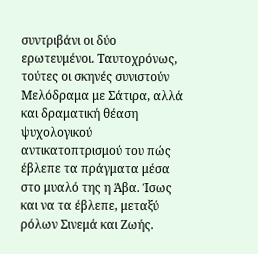συντριβάνι οι δύο ερωτευμένοι. Ταυτοχρόνως, τούτες οι σκηνές συνιστούν Μελόδραμα με Σάτιρα, αλλά και δραματική θέαση ψυχολογικού αντικατοπτρισμού του πώς έβλεπε τα πράγματα μέσα στο μυαλό της η Άβα. Ίσως και να τα έβλεπε, μεταξύ ρόλων Σινεμά και Ζωής.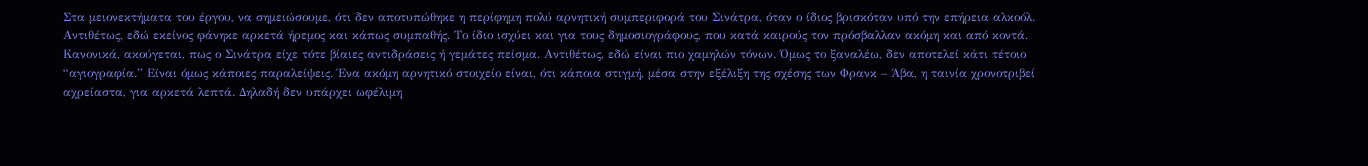Στα μειονεκτήματα του έργου, να σημειώσουμε, ότι δεν αποτυπώθηκε η περίφημη πολύ αρνητική συμπεριφορά του Σινάτρα, όταν ο ίδιος βρισκόταν υπό την επήρεια αλκοόλ. Αντιθέτως, εδώ εκείνος φάνηκε αρκετά ήρεμος και κάπως συμπαθής. Το ίδιο ισχύει και για τους δημοσιογράφους, που κατά καιρούς τον πρόσβαλλαν ακόμη και από κοντά. Κανονικά, ακούγεται, πως ο Σινάτρα είχε τότε βίαιες αντιδράσεις ή γεμάτες πείσμα. Αντιθέτως, εδώ είναι πιο χαμηλών τόνων. Όμως το ξαναλέω, δεν αποτελεί κάτι τέτοιο “αγιογραφία.” Είναι όμως κάποιες παραλείψεις. Ένα ακόμη αρνητικό στοιχείο είναι, ότι κάποια στιγμή, μέσα στην εξέλιξη της σχέσης των Φρανκ – Άβα, η ταινία χρονοτριβεί αχρείαστα, για αρκετά λεπτά. Δηλαδή δεν υπάρχει ωφέλιμη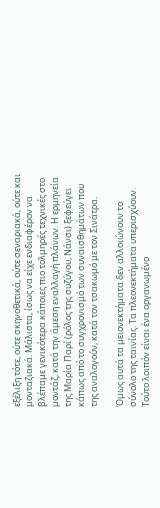εξέλιξη τότε, ούτε σκηνοθετικά, ούτε σεναριακά, ούτε και μονταζιακά. Μάλιστα, ίσως να είχε ενδιαφέρον να βλέπαμε γενικότερα κάποιες πιο τολμηρές τεχνικές στο μοντάζ, κατά την άμεση εναλλαγή πλάνων. Η ερμηνεία της Μαρία Παρί (ρόλος της συζύγου, Νάνσι) ξεφεύγει κάπως από το συγχρονισμό των συναισθημάτων που της αναλογούν, κατά τον τσακωμό με τον Σινάτρα.

Όμως αυτά τα μειονεκτήματα δεν αλλοιώνουν το σύνολο της ταινίας. Τα πλεονεκτήματα υπερισχύουν. Τούτο λοιπόν είναι ένα οργανωμένο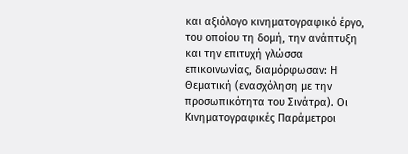και αξιόλογο κινηματογραφικό έργο, του οποίου τη δομή, την ανάπτυξη και την επιτυχή γλώσσα επικοινωνίας, διαμόρφωσαν: Η Θεματική (ενασχόληση με την προσωπικότητα του Σινάτρα). Οι Κινηματογραφικές Παράμετροι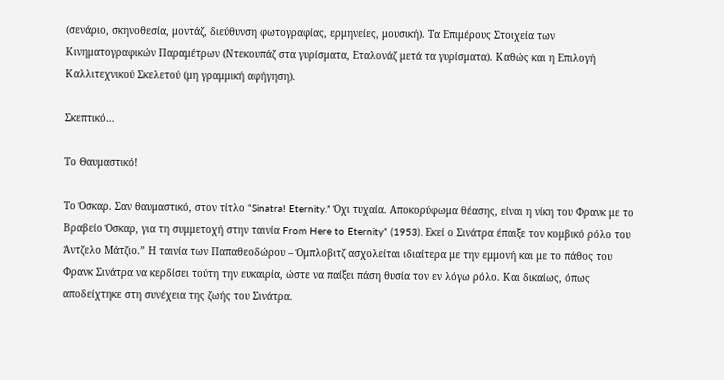(σενάριο, σκηνοθεσία, μοντάζ, διεύθυνση φωτογραφίας, ερμηνείες, μουσική). Τα Επιμέρους Στοιχεία των Κινηματογραφικών Παραμέτρων (Ντεκουπάζ στα γυρίσματα, Εταλονάζ μετά τα γυρίσματα). Καθώς και η Επιλογή Καλλιτεχνικού Σκελετού (μη γραμμική αφήγηση).

Σκεπτικό…

Το Θαυμαστικό!

Το Όσκαρ. Σαν θαυμαστικό, στον τίτλο “Sinatra! Eternity.” Όχι τυχαία. Αποκορύφωμα θέασης, είναι η νίκη του Φρανκ με το Βραβείο Όσκαρ, για τη συμμετοχή στην ταινία From Here to Eternity” (1953). Εκεί ο Σινάτρα έπαιξε τον κομβικό ρόλο του Άντζελο Μάτζιο.” Η ταινία των Παπαθεοδώρου – Όμπλοβιτζ ασχολείται ιδιαίτερα με την εμμονή και με το πάθος του Φρανκ Σινάτρα να κερδίσει τούτη την ευκαιρία, ώστε να παίξει πάση θυσία τον εν λόγω ρόλο. Και δικαίως, όπως αποδείχτηκε στη συνέχεια της ζωής του Σινάτρα.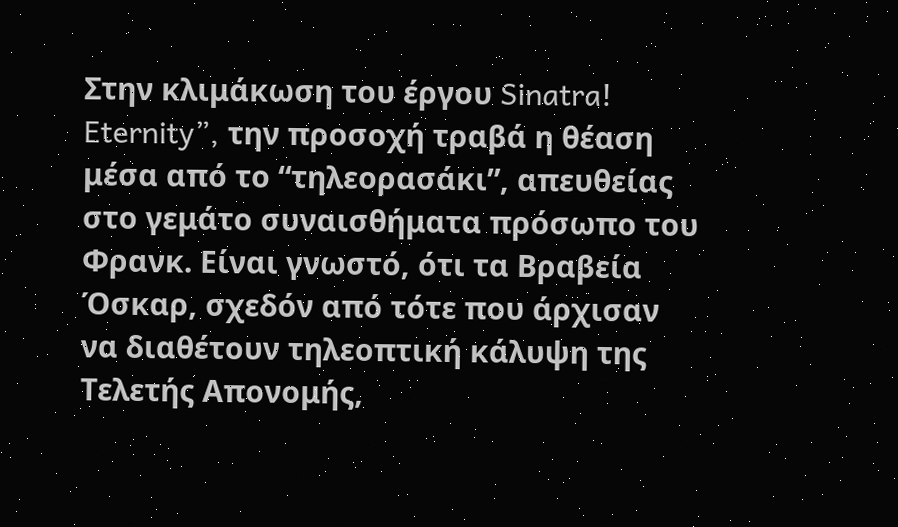Στην κλιμάκωση του έργου Sinatra! Eternity”, την προσοχή τραβά η θέαση μέσα από το “τηλεορασάκι”, απευθείας στο γεμάτο συναισθήματα πρόσωπο του Φρανκ. Είναι γνωστό, ότι τα Βραβεία Όσκαρ, σχεδόν από τότε που άρχισαν να διαθέτουν τηλεοπτική κάλυψη της Τελετής Απονομής,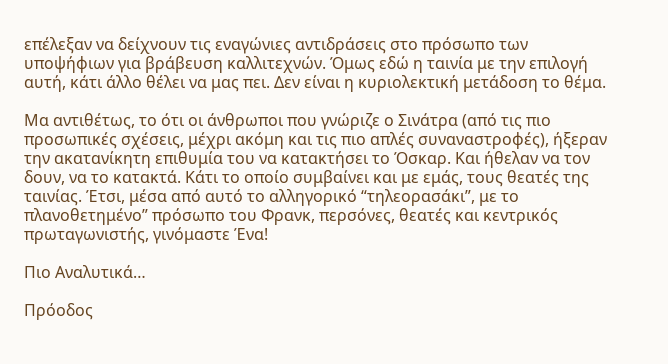επέλεξαν να δείχνουν τις εναγώνιες αντιδράσεις στο πρόσωπο των υποψήφιων για βράβευση καλλιτεχνών. Όμως εδώ η ταινία με την επιλογή αυτή, κάτι άλλο θέλει να μας πει. Δεν είναι η κυριολεκτική μετάδοση το θέμα.

Μα αντιθέτως, το ότι οι άνθρωποι που γνώριζε ο Σινάτρα (από τις πιο προσωπικές σχέσεις, μέχρι ακόμη και τις πιο απλές συναναστροφές), ήξεραν την ακατανίκητη επιθυμία του να κατακτήσει το Όσκαρ. Και ήθελαν να τον δουν, να το κατακτά. Κάτι το οποίο συμβαίνει και με εμάς, τους θεατές της ταινίας. Έτσι, μέσα από αυτό το αλληγορικό “τηλεορασάκι”, με το πλανοθετημένο” πρόσωπο του Φρανκ, περσόνες, θεατές και κεντρικός πρωταγωνιστής, γινόμαστε Ένα!

Πιο Αναλυτικά…

Πρόοδος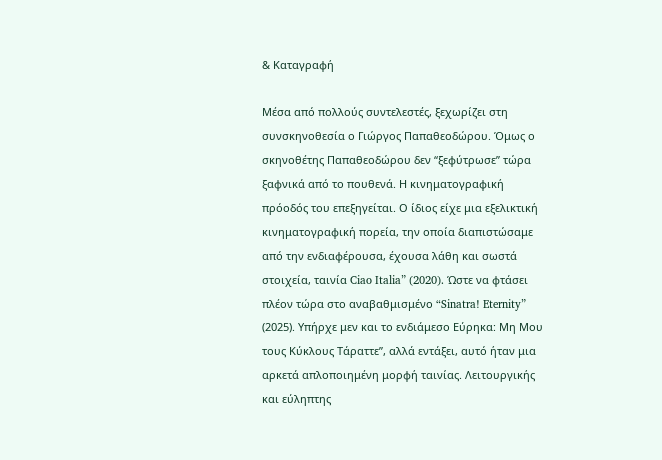& Καταγραφή

Μέσα από πολλούς συντελεστές, ξεχωρίζει στη συνσκηνοθεσία ο Γιώργος Παπαθεοδώρου. Όμως ο σκηνοθέτης Παπαθεοδώρου δεν “ξεφύτρωσε” τώρα ξαφνικά από το πουθενά. Η κινηματογραφική πρόοδός του επεξηγείται. Ο ίδιος είχε μια εξελικτική κινηματογραφική πορεία, την οποία διαπιστώσαμε από την ενδιαφέρουσα, έχουσα λάθη και σωστά στοιχεία, ταινία Ciao Italia” (2020). Ώστε να φτάσει πλέον τώρα στο αναβαθμισμένο “Sinatra! Eternity” (2025). Υπήρχε μεν και το ενδιάμεσο Εύρηκα: Μη Μου τους Κύκλους Τάραττε”, αλλά εντάξει, αυτό ήταν μια αρκετά απλοποιημένη μορφή ταινίας. Λειτουργικής και εύληπτης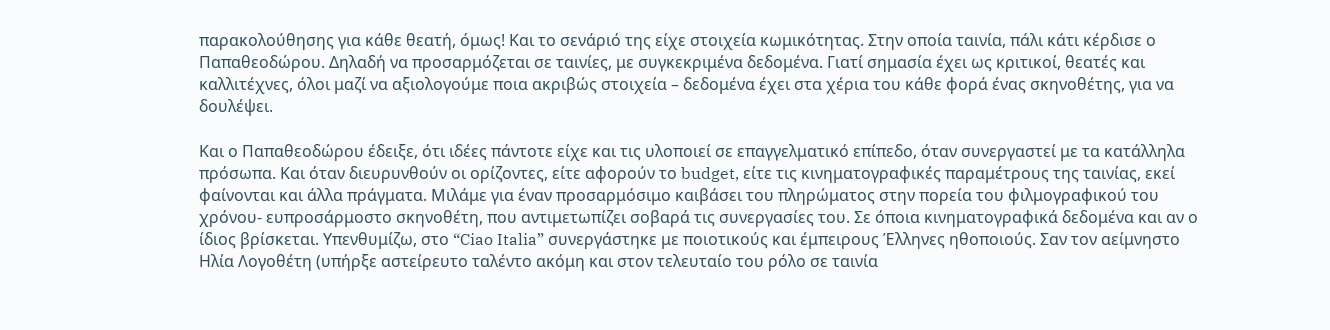παρακολούθησης για κάθε θεατή, όμως! Και το σενάριό της είχε στοιχεία κωμικότητας. Στην οποία ταινία, πάλι κάτι κέρδισε ο Παπαθεοδώρου. Δηλαδή να προσαρμόζεται σε ταινίες, με συγκεκριμένα δεδομένα. Γιατί σημασία έχει ως κριτικοί, θεατές και καλλιτέχνες, όλοι μαζί να αξιολογούμε ποια ακριβώς στοιχεία – δεδομένα έχει στα χέρια του κάθε φορά ένας σκηνοθέτης, για να δουλέψει.

Και ο Παπαθεοδώρου έδειξε, ότι ιδέες πάντοτε είχε και τις υλοποιεί σε επαγγελματικό επίπεδο, όταν συνεργαστεί με τα κατάλληλα πρόσωπα. Και όταν διευρυνθούν οι ορίζοντες, είτε αφορούν το budget, είτε τις κινηματογραφικές παραμέτρους της ταινίας, εκεί φαίνονται και άλλα πράγματα. Μιλάμε για έναν προσαρμόσιμο καιβάσει του πληρώματος στην πορεία του φιλμογραφικού του χρόνου- ευπροσάρμοστο σκηνοθέτη, που αντιμετωπίζει σοβαρά τις συνεργασίες του. Σε όποια κινηματογραφικά δεδομένα και αν ο ίδιος βρίσκεται. Υπενθυμίζω, στο “Ciao Italia” συνεργάστηκε με ποιοτικούς και έμπειρους Έλληνες ηθοποιούς. Σαν τον αείμνηστο Ηλία Λογοθέτη (υπήρξε αστείρευτο ταλέντο ακόμη και στον τελευταίο του ρόλο σε ταινία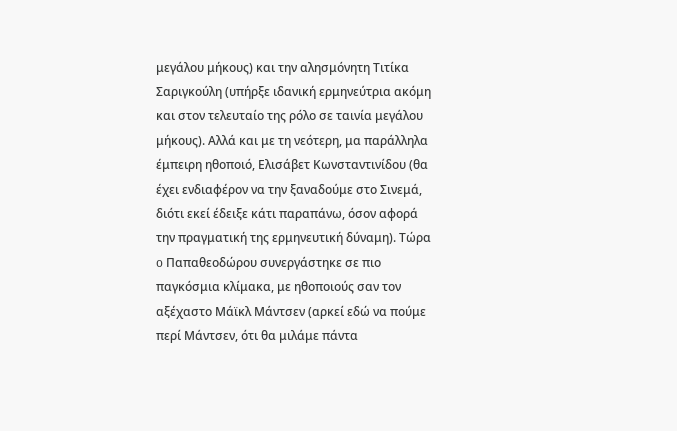μεγάλου μήκους) και την αλησμόνητη Τιτίκα Σαριγκούλη (υπήρξε ιδανική ερμηνεύτρια ακόμη και στον τελευταίο της ρόλο σε ταινία μεγάλου μήκους). Αλλά και με τη νεότερη, μα παράλληλα έμπειρη ηθοποιό, Ελισάβετ Κωνσταντινίδου (θα έχει ενδιαφέρον να την ξαναδούμε στο Σινεμά, διότι εκεί έδειξε κάτι παραπάνω, όσον αφορά την πραγματική της ερμηνευτική δύναμη). Τώρα o Παπαθεοδώρου συνεργάστηκε σε πιο παγκόσμια κλίμακα, με ηθοποιούς σαν τον αξέχαστο Μάϊκλ Μάντσεν (αρκεί εδώ να πούμε περί Μάντσεν, ότι θα μιλάμε πάντα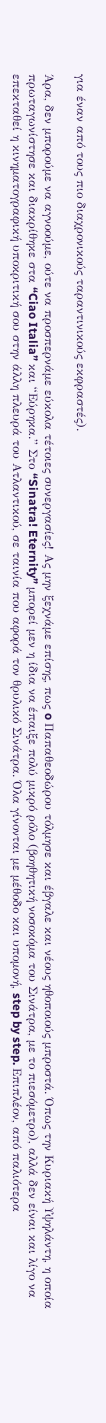για έναν από τους πιο διαχρονικούς ταραντινικούς εκφραστές).

Άρα, δεν μπορούμε να αγνοούμε, ούτε να προσπερνάμε εύκολα τέτοιες συνεργασίες! Ας μην ξεχνάμε επίσης, πως o Παπαθεοδώρου τόλμησε και έβγαλε και νέους ηθοποιούς μπροστά. Όπως την Κυριακή Υψηλάντη, η οποία πρωταγωνίστησε και διακρίθηκε στα “Ciao Italia” και “Εύρηκα.” Στο “Sinatra! Eternity” μπορεί μεν η ίδια να έπαιξε πολύ μικρό ρόλο (βοηθητική νοσοκόμα του Σινάτρα, με το πιεσόμετρο), αλλά δεν είναι και λίγο να επεκταθεί η κινηματογραφική υποκριτική σου στην άλλη πλευρά του Ατλαντικού, σε ταινία που αφορά τον θρυλικό Σινάτρα. Όλα γίνονται με μέθοδο και υπομονή, step by step. Επιπλέον, από παλιότερα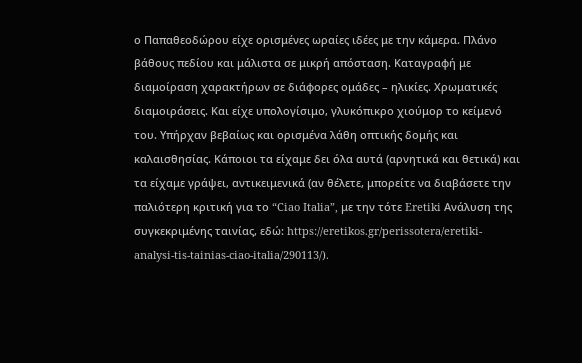ο Παπαθεοδώρου είχε ορισμένες ωραίες ιδέες με την κάμερα. Πλάνο βάθους πεδίου και μάλιστα σε μικρή απόσταση. Καταγραφή με διαμοίραση χαρακτήρων σε διάφορες ομάδες – ηλικίες. Χρωματικές διαμοιράσεις. Και είχε υπολογίσιμο, γλυκόπικρο χιούμορ το κείμενό του. Υπήρχαν βεβαίως και ορισμένα λάθη οπτικής δομής και καλαισθησίας. Κάποιοι τα είχαμε δει όλα αυτά (αρνητικά και θετικά) και τα είχαμε γράψει, αντικειμενικά (αν θέλετε, μπορείτε να διαβάσετε την παλιότερη κριτική για το “Ciao Italia”, με την τότε Eretiki Ανάλυση της συγκεκριμένης ταινίας, εδώ: https://eretikos.gr/perissotera/eretiki-analysi-tis-tainias-ciao-italia/290113/).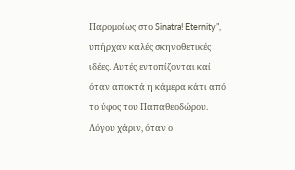Παρομοίως στο Sinatra! Eternity”, υπήρχαν καλές σκηνοθετικές ιδέες. Αυτές εντοπίζονται καί όταν αποκτά η κάμερα κάτι από το ύφος του Παπαθεοδώρου. Λόγου χάριν, όταν ο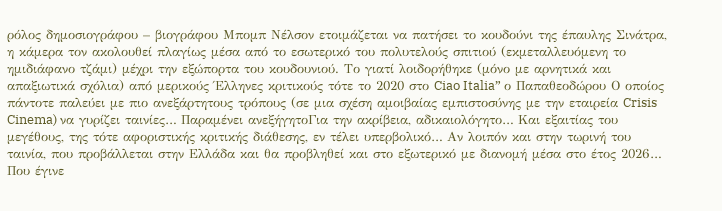ρόλος δημοσιογράφου – βιογράφου Μπομπ Νέλσον ετοιμάζεται να πατήσει το κουδούνι της έπαυλης Σινάτρα, η κάμερα τον ακολουθεί πλαγίως μέσα από το εσωτερικό του πολυτελούς σπιτιού (εκμεταλλευόμενη το ημιδιάφανο τζάμι) μέχρι την εξώπορτα του κουδουνιού. Το γιατί λοιδορήθηκε (μόνο με αρνητικά και απαξιωτικά σχόλια) από μερικούς Έλληνες κριτικούς τότε το 2020 στο Ciao Italia” ο Παπαθεοδώρου Ο οποίος πάντοτε παλεύει με πιο ανεξάρτητους τρόπους (σε μια σχέση αμοιβαίας εμπιστοσύνης με την εταιρεία Crisis Cinema) να γυρίζει ταινίες… Παραμένει ανεξήγητοΓια την ακρίβεια, αδικαιολόγητο… Και εξαιτίας του μεγέθους, της τότε αφοριστικής κριτικής διάθεσης, εν τέλει υπερβολικό… Αν λοιπόν και στην τωρινή του ταινία, που προβάλλεται στην Ελλάδα και θα προβληθεί και στο εξωτερικό με διανομή μέσα στο έτος 2026… Που έγινε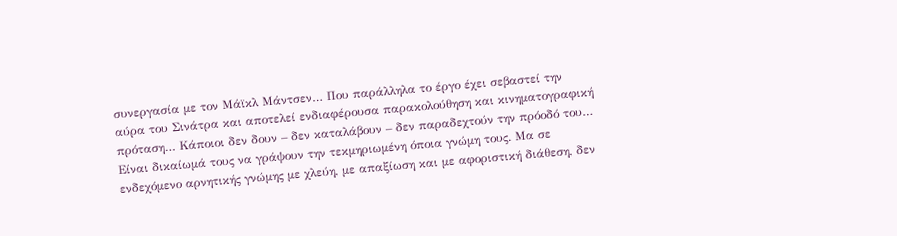συνεργασία με τον Μάϊκλ Μάντσεν… Που παράλληλα το έργο έχει σεβαστεί την αύρα του Σινάτρα και αποτελεί ενδιαφέρουσα παρακολούθηση και κινηματογραφική πρόταση… Κάποιοι δεν δουν – δεν καταλάβουν – δεν παραδεχτούν την πρόοδό του… Είναι δικαίωμά τους να γράψουν την τεκμηριωμένη όποια γνώμη τους. Μα σε ενδεχόμενο αρνητικής γνώμης με χλεύη, με απαξίωση και με αφοριστική διάθεση, δεν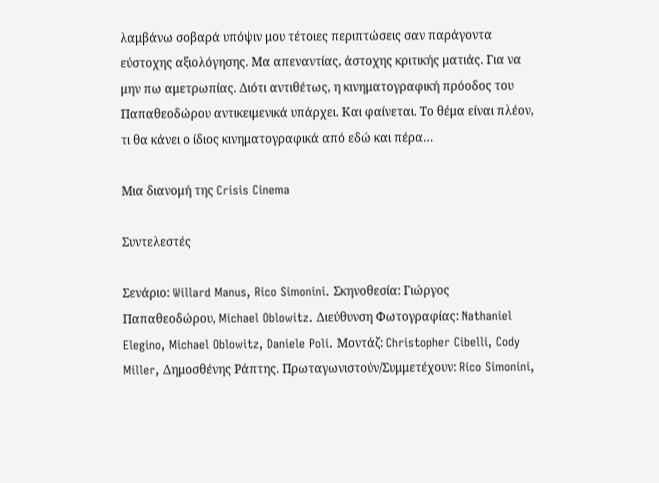λαμβάνω σοβαρά υπόψιν μου τέτοιες περιπτώσεις σαν παράγοντα εύστοχης αξιολόγησης. Μα απεναντίας, άστοχης κριτικής ματιάς. Για να μην πω αμετρωπίας. Διότι αντιθέτως, η κινηματογραφική πρόοδος του Παπαθεοδώρου αντικειμενικά υπάρχει. Και φαίνεται. Το θέμα είναι πλέον, τι θα κάνει ο ίδιος κινηματογραφικά από εδώ και πέρα…

Μια διανομή της Crisis Cinema

Συντελεστές

Σενάριο: Willard Manus, Rico Simonini. Σκηνοθεσία: Γιώργος Παπαθεοδώρου, Michael Oblowitz. Διεύθυνση Φωτογραφίας: Nathaniel Elegino, Michael Oblowitz, Daniele Poli. Μοντάζ: Christopher Cibelli, Cody Miller, Δημοσθένης Ράπτης. Πρωταγωνιστούν/Συμμετέχουν: Rico Simonini,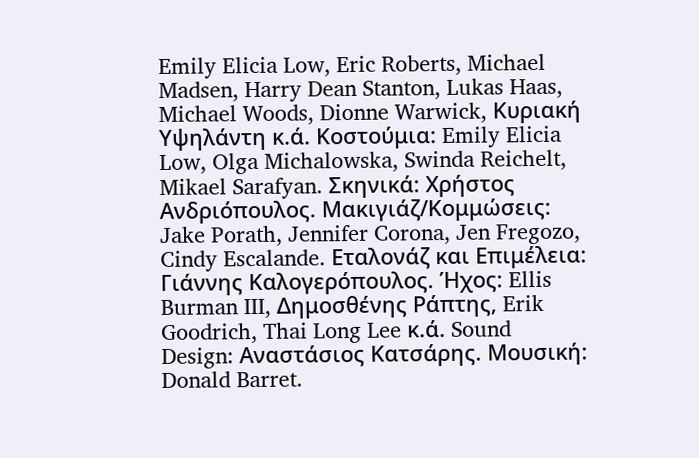Emily Elicia Low, Eric Roberts, Michael Madsen, Harry Dean Stanton, Lukas Haas, Michael Woods, Dionne Warwick, Κυριακή Υψηλάντη κ.ά. Κοστούμια: Emily Elicia Low, Olga Michalowska, Swinda Reichelt, Mikael Sarafyan. Σκηνικά: Χρήστος Ανδριόπουλος. Μακιγιάζ/Κομμώσεις: Jake Porath, Jennifer Corona, Jen Fregozo, Cindy Escalande. Εταλονάζ και Επιμέλεια: Γιάννης Καλογερόπουλος. Ήχος: Ellis Burman III, Δημοσθένης Ράπτης, Erik Goodrich, Thai Long Lee κ.ά. Sound Design: Αναστάσιος Κατσάρης. Μουσική: Donald Barret.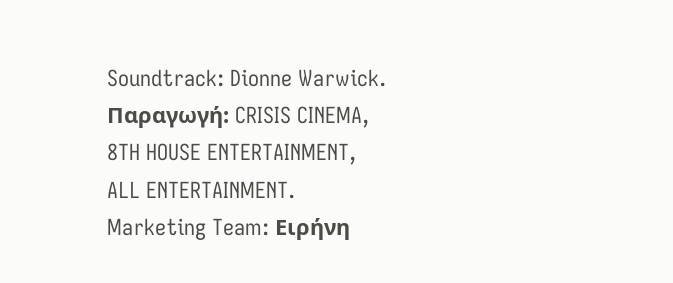Soundtrack: Dionne Warwick. Παραγωγή: CRISIS CINEMA, 8TH HOUSE ENTERTAINMENT, ALL ENTERTAINMENT. Marketing Team: Ειρήνη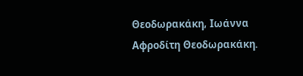Θεοδωρακάκη, Ιωάννα Αφροδίτη Θεοδωρακάκη.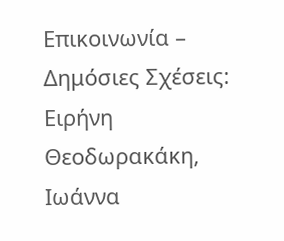Επικοινωνία – Δημόσιες Σχέσεις: Ειρήνη Θεοδωρακάκη, Ιωάννα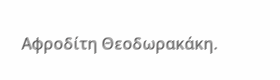Αφροδίτη Θεοδωρακάκη.